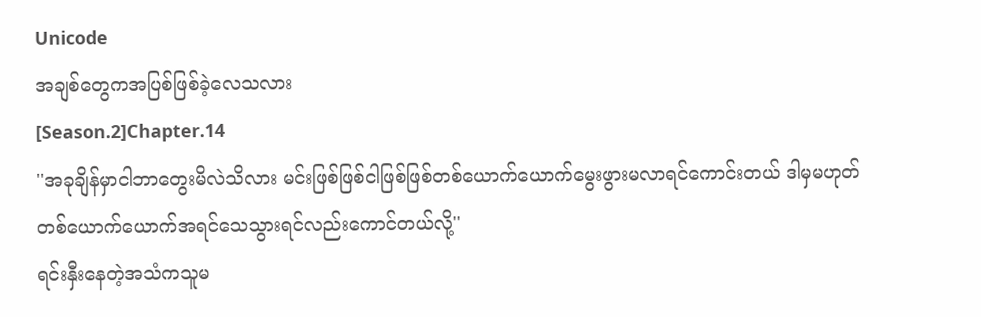Unicode
အချစ်တွေကအပြစ်ဖြစ်ခဲ့လေသလား
[Season.2]Chapter.14
''အခုချိန်မှာငါဘာတွေးမိလဲသိလား မင်းဖြစ်ဖြစ်ငါဖြစ်ဖြစ်တစ်ယောက်ယောက်မွေးဖွားမလာရင်ကောင်းတယ် ဒါမှမဟုတ် တစ်ယောက်ယောက်အရင်သေသွားရင်လည်းကောင်တယ်လို့''
ရင်းနှီးနေတဲ့အသံကသူမ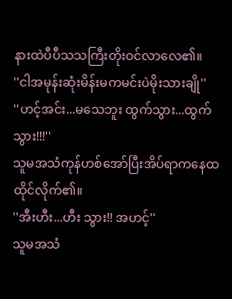နားထဲပီပီသသကြီးတိုးဝင်လာလေ၏။
''ငါအမုန်းဆုံးမိန်းမကမင်းပဲမိုးသားချို''
''ဟင့်အင်း...မသေဘူး ထွက်သွား...ထွက်သွား!!!''
သူမအသံကုန်ဟစ်အော်ပြီးအိပ်ရာကနေထထိုင်လိုက်၏။
''အီးဟီး...ဟီး သွား!! အဟင့်''
သူမအသံ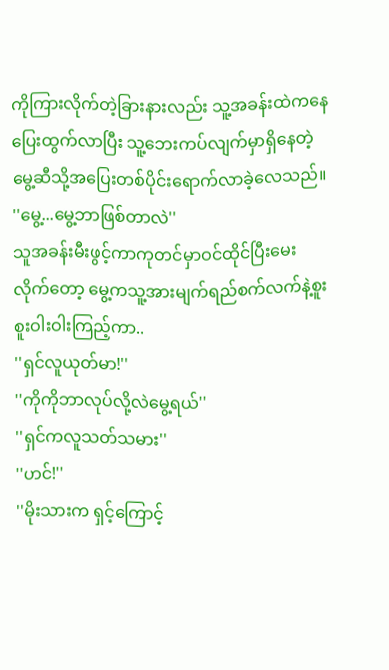ကိုကြားလိုက်တဲ့ခြားနားလည်း သူ့အခန်းထဲကနေပြေးထွက်လာပြီး သူ့ဘေးကပ်လျက်မှာရှိနေတဲ့မွေ့ဆီသို့အပြေးတစ်ပိုင်းရောက်လာခဲ့လေသည်။
''မွေ့...မွေ့ဘာဖြစ်တာလဲ''
သူအခန်းမီးဖွင့်ကာကုတင်မှာဝင်ထိုင်ပြီးမေးလိုက်တော့ မွေ့ကသူ့အားမျက်ရည်စက်လက်နဲ့စူးစူးဝါးဝါးကြည့်ကာ..
''ရှင်လူယုတ်မာ!''
''ကိုကိုဘာလုပ်လို့လဲမွေ့ရယ်''
''ရှင်ကလူသတ်သမား''
''ဟင်!''
''မိုးသားက ရှင့်ကြောင့်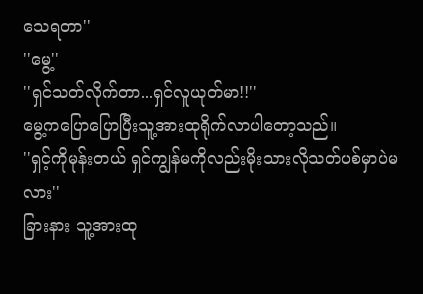သေရတာ''
''မွေ့''
''ရှင်သတ်လိုက်တာ...ရှင်လူယုတ်မာ!!''
မွေ့ကပြောပြောပြီးသူ့အားထုရိုက်လာပါတော့သည်။
''ရှင့်ကိုမုန်းတယ် ရှင်ကျွန်မကိုလည်းမိုးသားလိုသတ်ပစ်မှာပဲမလား''
ခြားနား သူ့အားထု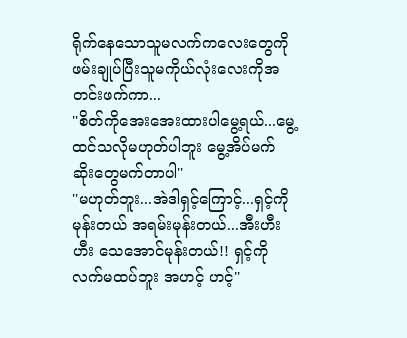ရိုက်နေသောသူမလက်ကလေးတွေကိုဖမ်းချုပ်ပြီးသူမကိုယ်လုံးလေးကိုအတင်းဖက်ကာ...
''စိတ်ကိုအေးအေးထားပါမွေ့ရယ်...မွေ့ထင်သလိုမဟုတ်ပါဘူး မွေ့အိပ်မက်ဆိုးတွေမက်တာပါ''
''မဟုတ်ဘူး...အဲဒါရှင့်ကြောင့်...ရှင့်ကိုမုန်းတယ် အရမ်းမုန်းတယ်...အီးဟီး ဟီး သေအောင်မုန်းတယ်!! ရှင့်ကိုလက်မထပ်ဘူး အဟင့် ဟင့်''